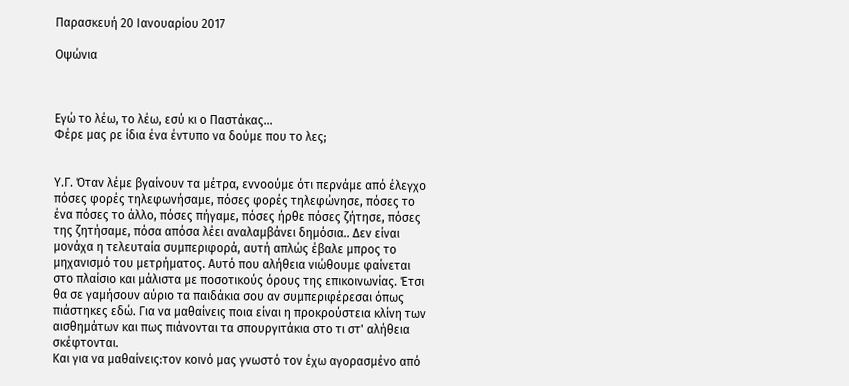Παρασκευή 20 Ιανουαρίου 2017

Οψώνια



Εγώ το λέω, το λέω, εσύ κι ο Παστάκας...
Φέρε μας ρε ίδια ένα έντυπο να δούμε που το λες;


Υ.Γ. Όταν λέμε βγαίνουν τα μέτρα, εννοούμε ότι περνάμε από έλεγχο πόσες φορές τηλεφωνήσαμε, πόσες φορές τηλεφώνησε, πόσες το ένα πόσες το άλλο, πόσες πήγαμε, πόσες ήρθε πόσες ζήτησε, πόσες της ζητήσαμε, πόσα απόσα λέει αναλαμβάνει δημόσια.. Δεν είναι μονάχα η τελευταία συμπεριφορά, αυτή απλώς έβαλε μπρος το μηχανισμό του μετρήματος. Αυτό που αλήθεια νιώθουμε φαίνεται στο πλαίσιο και μάλιστα με ποσοτικούς όρους της επικοινωνίας. Έτσι θα σε γαμήσουν αύριο τα παιδάκια σου αν συμπεριφέρεσαι όπως πιάστηκες εδώ. Για να μαθαίνεις ποια είναι η προκρούστεια κλίνη των αισθημάτων και πως πιάνονται τα σπουργιτάκια στο τι στ' αλήθεια σκέφτονται.
Και για να μαθαίνεις:τον κοινό μας γνωστό τον έχω αγορασμένο από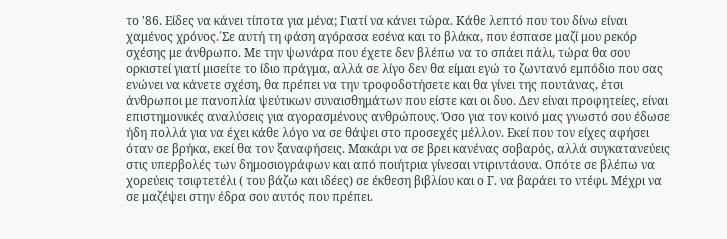το '86. Είδες να κάνει τίποτα για μένα; Γιατί να κάνει τώρα. Κάθε λεπτό που του δίνω είναι χαμένος χρόνος.΄Σε αυτή τη φάση αγόρασα εσένα και το βλάκα, που έσπασε μαζί μου ρεκόρ σχέσης με άνθρωπο. Με την ψωνάρα που έχετε δεν βλέπω να το σπάει πάλι, τώρα θα σου ορκιστεί γιατί μισείτε το ίδιο πράγμα, αλλά σε λίγο δεν θα είμαι εγώ το ζωντανό εμπόδιο που σας ενώνει να κάνετε σχέση, θα πρέπει να την τροφοδοτήσετε και θα γίνει της πουτάνας, έτσι άνθρωποι με πανοπλία ψεύτικων συναισθημάτων που είστε και οι δυο. Δεν είναι προφητείες, είναι επιστημονικές αναλύσεις για αγορασμένους ανθρώπους. Όσο για τον κοινό μας γνωστό σου έδωσε ήδη πολλά για να έχει κάθε λόγο να σε θάψει στο προσεχές μέλλον. Εκεί που τον είχες αφήσει όταν σε βρήκα, εκεί θα τον ξαναφήσεις. Μακάρι να σε βρει κανένας σοβαρός, αλλά συγκατανεύεις στις υπερβολές των δημοσιογράφων και από ποιήτρια γίνεσαι ντιριντάουα. Οπότε σε βλέπω να χορεύεις τσιφτετέλι ( του βάζω και ιδέες) σε έκθεση βιβλίου και ο Γ. να βαράει το ντέφι. Μέχρι να σε μαζέψει στην έδρα σου αυτός που πρέπει.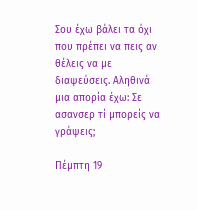Σου έχω βάλει τα όχι που πρέπει να πεις αν θέλεις να με διαψεύσεις. Αληθινά μια απορία έχω: Σε ασανσερ τί μπορείς να γράψεις;

Πέμπτη 19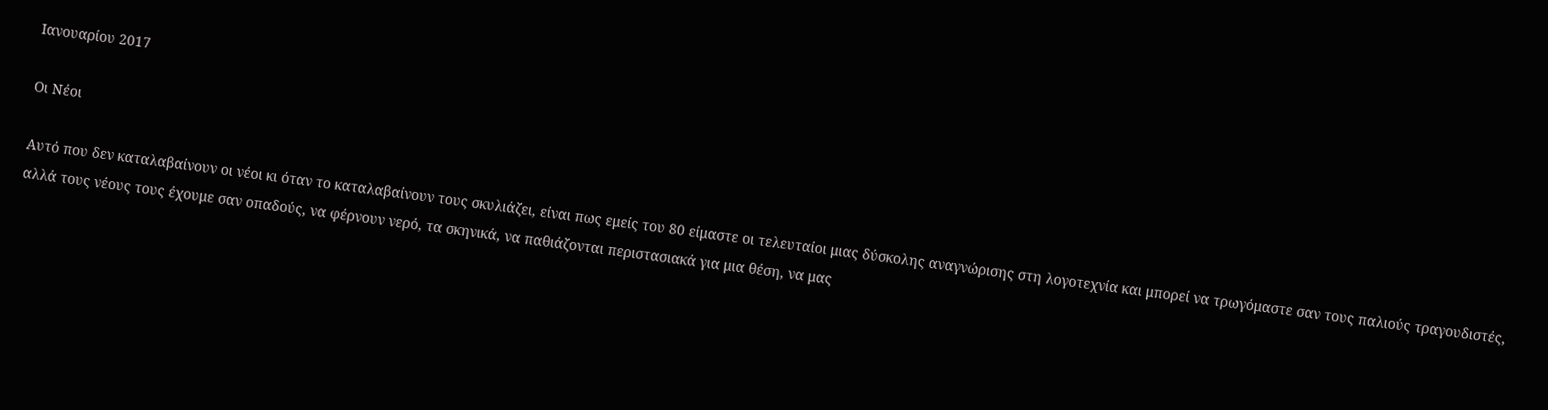Ιανουαρίου 2017

Οι Νέοι

Αυτό που δεν καταλαβαίνουν οι νέοι κι όταν το καταλαβαίνουν τους σκυλιάζει, είναι πως εμείς του 80 είμαστε οι τελευταίοι μιας δύσκολης αναγνώρισης στη λογοτεχνία και μπορεί να τρωγόμαστε σαν τους παλιούς τραγουδιστές, αλλά τους νέους τους έχουμε σαν οπαδούς, να φέρνουν νερό, τα σκηνικά, να παθιάζονται περιστασιακά για μια θέση, να μας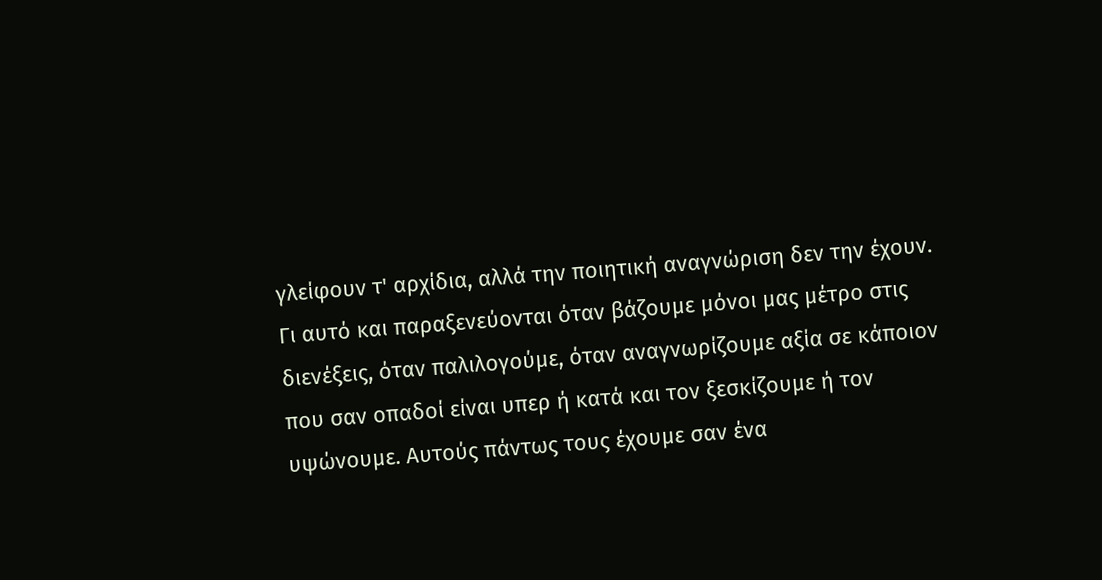γλείφουν τ' αρχίδια, αλλά την ποιητική αναγνώριση δεν την έχουν. Γι αυτό και παραξενεύονται όταν βάζουμε μόνοι μας μέτρο στις διενέξεις, όταν παλιλογούμε, όταν αναγνωρίζουμε αξία σε κάποιον που σαν οπαδοί είναι υπερ ή κατά και τον ξεσκίζουμε ή τον υψώνουμε. Αυτούς πάντως τους έχουμε σαν ένα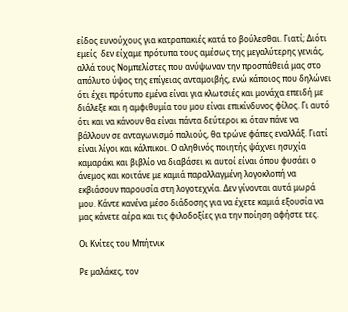είδος ευνούχους για κατραπακιές κατά το βούλεσθαι. Γιατί; Διότι εμείς  δεν είχαμε πρότυπα τους αμέσως της μεγαλύτερης γενιάς, αλλά τους Νομπελίστες που ανύψωναν την προσπάθειά μας στο απόλυτο ύψος της επίγειας ανταμοιβής, ενώ κάποιος που δηλώνει ότι έχει πρότυπο εμένα είναι για κλωτσιές και μονάχα επειδή με διάλεξε και η αμφιθυμία του μου είναι επικίνδυνος φίλος. Γι αυτό ότι και να κάνουν θα είναι πάντα δεύτεροι κι όταν πάνε να βάλλουν σε ανταγωνισμό παλιούς, θα τρώνε φάπες εναλλάξ. Γιατί είναι λίγοι και κάλπικοι. Ο αληθινός ποιητής ψάχνει ησυχία καμαράκι και βιβλίο να διαβάσει κι αυτοί είναι όπου φυσάει ο άνεμος και κοιτάνε με καμιά παραλλαγμένη λογοκλοπή να εκβιάσουν παρουσία στη λογοτεχνία. Δεν γίνονται αυτά μωρά μου. Κάντε κανένα μέσο διάδοσης για να έχετε καμιά εξουσία να μας κάνετε αέρα και τις φιλοδοξίες για την ποίηση αφήστε τες.

Οι Κνίτες του Μπήτνικ

Ρε μαλάκες, τον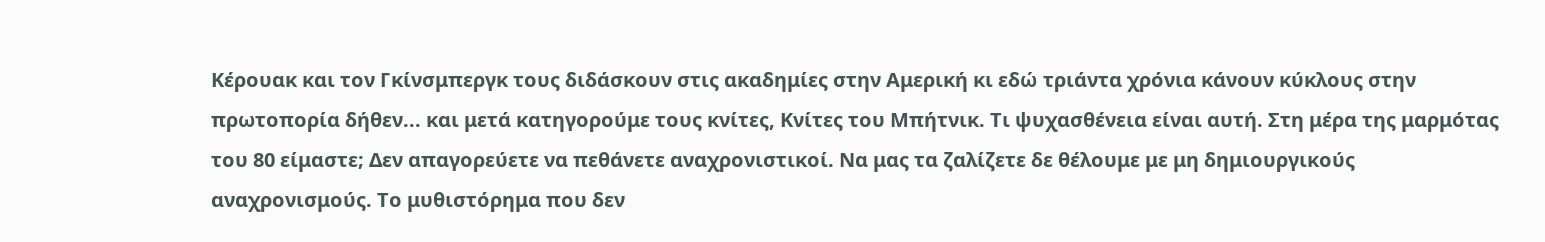Κέρουακ και τον Γκίνσμπεργκ τους διδάσκουν στις ακαδημίες στην Αμερική κι εδώ τριάντα χρόνια κάνουν κύκλους στην πρωτοπορία δήθεν... και μετά κατηγορούμε τους κνίτες, Κνίτες του Μπήτνικ. Τι ψυχασθένεια είναι αυτή. Στη μέρα της μαρμότας του 80 είμαστε; Δεν απαγορεύετε να πεθάνετε αναχρονιστικοί. Να μας τα ζαλίζετε δε θέλουμε με μη δημιουργικούς αναχρονισμούς. Το μυθιστόρημα που δεν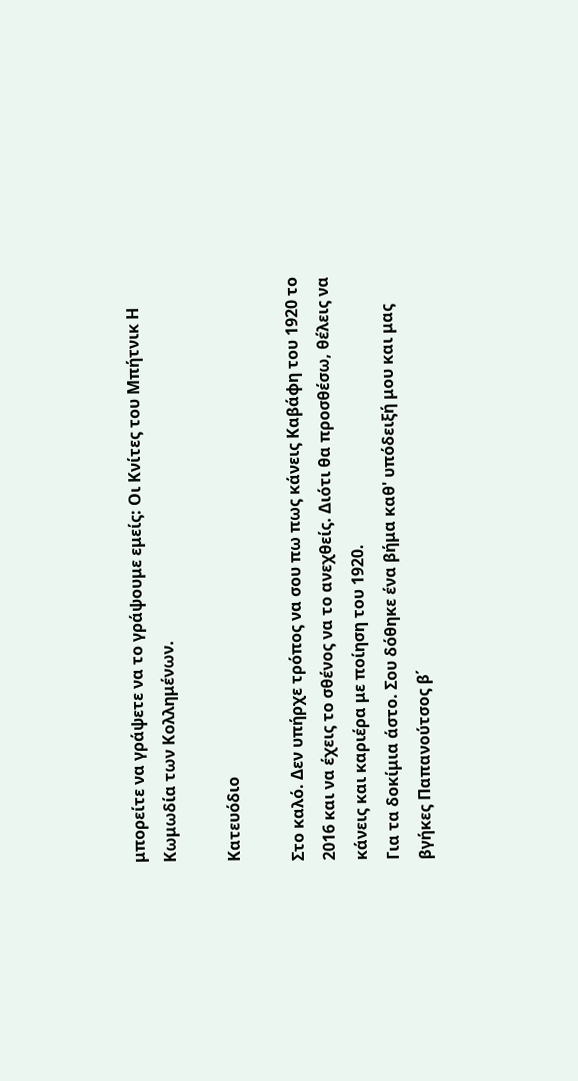μπορείτε να γράψετε να το γράψουμε εμείς: Οι Κνίτες του Μπήτνικ Η Κωμωδία των Κολλημένων.

Κατευόδιο

Στο καλό. Δεν υπήρχε τρόπος να σου πω πως κάνεις Καβάφη του 1920 το 2016 και να έχεις το σθένος να το ανεχθείς. Διότι θα προσθέσω, θέλεις να κάνεις και καριέρα με ποίηση του 1920.
Για τα δοκίμια άστο. Σου δόθηκε ένα βήμα καθ' υπόδειξή μου και μας βγήκες Παπανούτσος β΄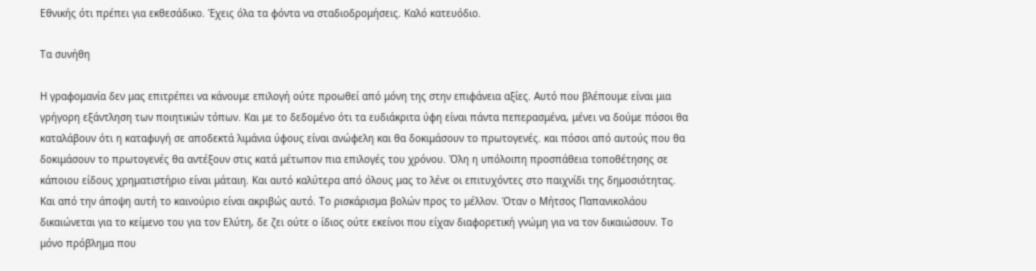Εθνικής ότι πρέπει για εκθεσάδικο. Έχεις όλα τα φόντα να σταδιοδρομήσεις. Καλό κατευόδιο.

Τα συνήθη

Η γραφομανία δεν μας επιτρέπει να κάνουμε επιλογή ούτε προωθεί από μόνη της στην επιφάνεια αξίες. Αυτό που βλέπουμε είναι μια γρήγορη εξάντληση των ποιητικών τόπων. Και με το δεδομένο ότι τα ευδιάκριτα ύφη είναι πάντα πεπερασμένα, μένει να δούμε πόσοι θα καταλάβουν ότι η καταφυγή σε αποδεκτά λιμάνια ύφους είναι ανώφελη και θα δοκιμάσουν το πρωτογενές. και πόσοι από αυτούς που θα δοκιμάσουν το πρωτογενές θα αντέξουν στις κατά μέτωπον πια επιλογές του χρόνου. Όλη η υπόλοιπη προσπάθεια τοποθέτησης σε κάποιου είδους χρηματιστήριο είναι μάταιη. Και αυτό καλύτερα από όλους μας το λένε οι επιτυχόντες στο παιχνίδι της δημοσιότητας. Και από την άποψη αυτή το καινούριο είναι ακριβώς αυτό. Το ρισκάρισμα βολών προς το μέλλον. Όταν ο Μήτσος Παπανικολάου δικαιώνεται για το κείμενο του για τον Ελύτη, δε ζει ούτε ο ίδιος ούτε εκείνοι που είχαν διαφορετική γνώμη για να τον δικαιώσουν. Το μόνο πρόβλημα που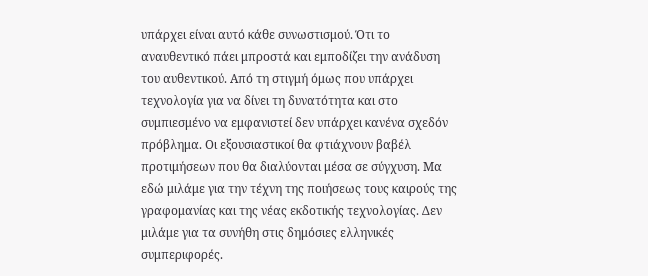υπάρχει είναι αυτό κάθε συνωστισμού. Ότι το αναυθεντικό πάει μπροστά και εμποδίζει την ανάδυση του αυθεντικού. Από τη στιγμή όμως που υπάρχει τεχνολογία για να δίνει τη δυνατότητα και στο συμπιεσμένο να εμφανιστεί δεν υπάρχει κανένα σχεδόν πρόβλημα. Οι εξουσιαστικοί θα φτιάχνουν βαβέλ προτιμήσεων που θα διαλύονται μέσα σε σύγχυση. Μα εδώ μιλάμε για την τέχνη της ποιήσεως τους καιρούς της γραφομανίας και της νέας εκδοτικής τεχνολογίας. Δεν μιλάμε για τα συνήθη στις δημόσιες ελληνικές συμπεριφορές.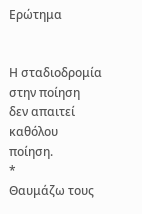Ερώτημα


Η σταδιοδρομία στην ποίηση
δεν απαιτεί καθόλου ποίηση.
*
Θαυμάζω τους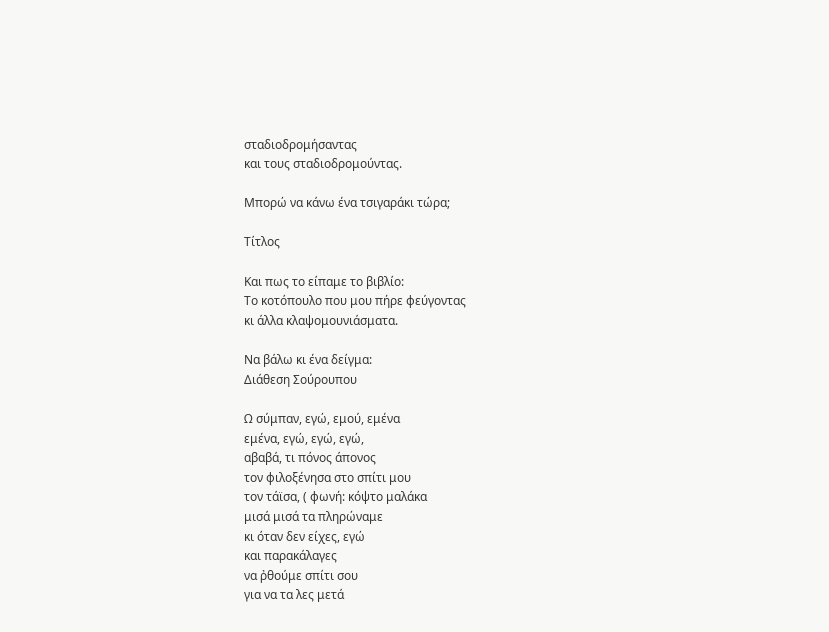σταδιοδρομήσαντας
και τους σταδιοδρομούντας.

Μπορώ να κάνω ένα τσιγαράκι τώρα;

Τίτλος

Και πως το είπαμε το βιβλίο:
Το κοτόπουλο που μου πήρε φεύγοντας
κι άλλα κλαψομουνιάσματα.

Να βάλω κι ένα δείγμα:
Διάθεση Σούρουπου

Ω σύμπαν, εγώ, εμού, εμένα
εμένα, εγώ, εγώ, εγώ,
αβαβά, τι πόνος άπονος
τον φιλοξένησα στο σπίτι μου
τον τάϊσα, ( φωνή: κόψτο μαλάκα
μισά μισά τα πληρώναμε
κι όταν δεν είχες, εγώ
και παρακάλαγες
να ῤθούμε σπίτι σου
για να τα λες μετά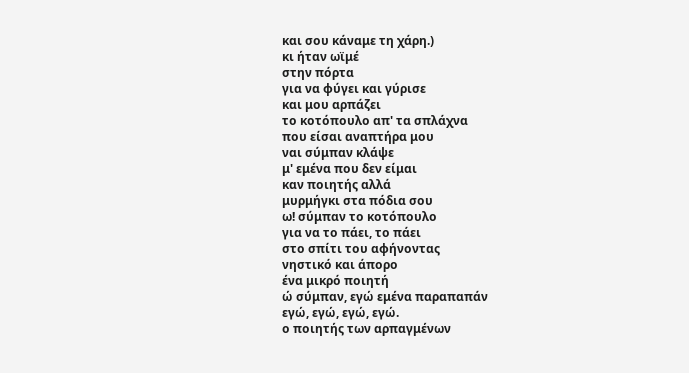και σου κάναμε τη χάρη.)
κι ήταν ωϊμέ
στην πόρτα
για να φύγει και γύρισε
και μου αρπάζει
το κοτόπουλο απ' τα σπλάχνα
που είσαι αναπτήρα μου
ναι σύμπαν κλάψε
μ' εμένα που δεν είμαι
καν ποιητής αλλά
μυρμήγκι στα πόδια σου
ω! σύμπαν το κοτόπουλο
για να το πάει, το πάει
στο σπίτι του αφήνοντας
νηστικό και άπορο
ένα μικρό ποιητή
ώ σύμπαν, εγώ εμένα παραπαπάν
εγώ, εγώ, εγώ, εγώ.
ο ποιητής των αρπαγμένων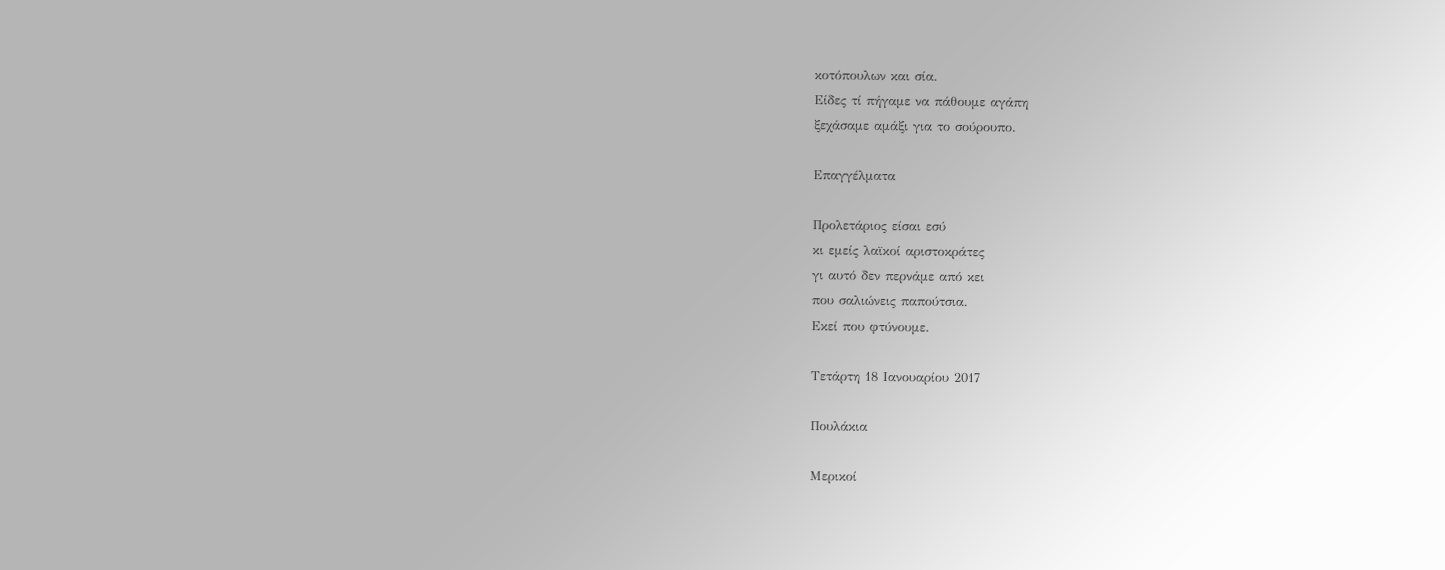κοτόπουλων και σία.
Είδες τί πήγαμε να πάθουμε αγάπη
ξεχάσαμε αμάξι για το σούρουπο.

Επαγγέλματα

Προλετάριος είσαι εσύ
κι εμείς λαϊκοί αριστοκράτες
γι αυτό δεν περνάμε από κει
που σαλιώνεις παπούτσια.
Εκεί που φτύνουμε.

Τετάρτη 18 Ιανουαρίου 2017

Πουλάκια

Μερικοί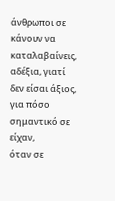άνθρωποι σε κάνουν να καταλαβαίνεις,
αδέξια, γιατί δεν είσαι άξιος, για πόσο σημαντικό σε είχαν,
όταν σε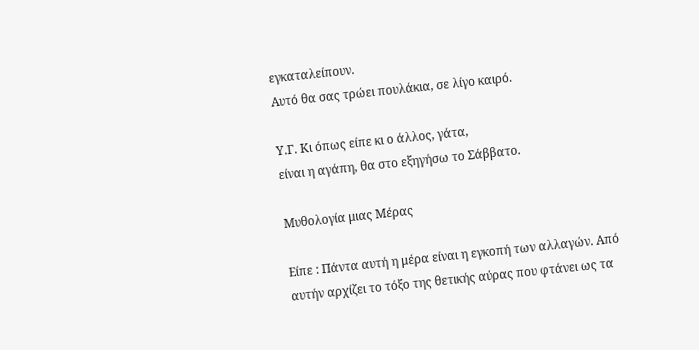εγκαταλείπουν.
Αυτό θα σας τρώει πουλάκια, σε λίγο καιρό.

Υ.Γ. Κι όπως είπε κι ο άλλος, γάτα,
είναι η αγάπη, θα στο εξηγήσω το Σάββατο.

Μυθολογία μιας Μέρας

Είπε : Πάντα αυτή η μέρα είναι η εγκοπή των αλλαγών. Από αυτήν αρχίζει το τόξο της θετικής αύρας που φτάνει ως τα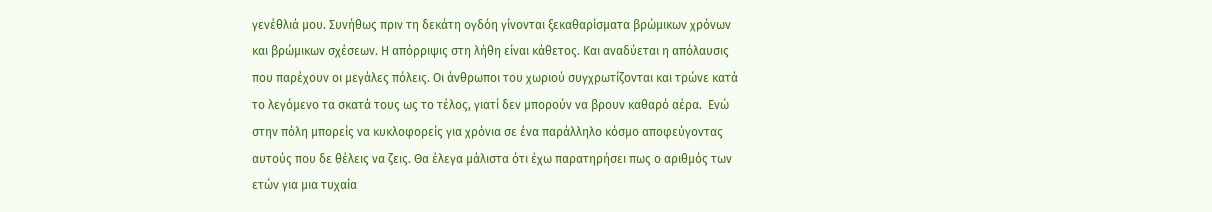γενέθλιά μου. Συνήθως πριν τη δεκάτη ογδόη γίνονται ξεκαθαρίσματα βρώμικων χρόνων και βρώμικων σχέσεων. Η απόρριψις στη λήθη είναι κάθετος. Και αναδύεται η απόλαυσις που παρέχουν οι μεγάλες πόλεις. Οι άνθρωποι του χωριού συγχρωτίζονται και τρώνε κατά το λεγόμενο τα σκατά τους ως το τέλος, γιατί δεν μπορούν να βρουν καθαρό αέρα.  Ενώ στην πόλη μπορείς να κυκλοφορείς για χρόνια σε ένα παράλληλο κόσμο αποφεύγοντας αυτούς που δε θέλεις να ζεις. Θα έλεγα μάλιστα ότι έχω παρατηρήσει πως ο αριθμός των ετών για μια τυχαία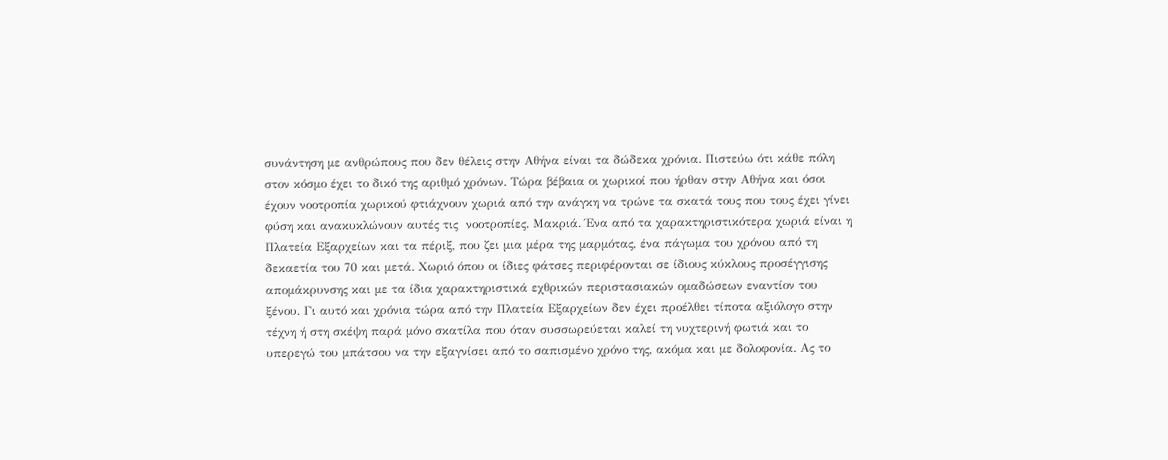συνάντηση με ανθρώπους που δεν θέλεις στην Αθήνα είναι τα δώδεκα χρόνια. Πιστεύω ότι κάθε πόλη στον κόσμο έχει το δικό της αριθμό χρόνων. Τώρα βέβαια οι χωρικοί που ήρθαν στην Αθήνα και όσοι έχουν νοοτροπία χωρικού φτιάχνουν χωριά από την ανάγκη να τρώνε τα σκατά τους που τους έχει γίνει φύση και ανακυκλώνουν αυτές τις  νοοτροπίες. Μακριά. Ένα από τα χαρακτηριστικότερα χωριά είναι η Πλατεία Εξαρχείων και τα πέριξ, που ζει μια μέρα της μαρμότας, ένα πάγωμα του χρόνου από τη δεκαετία του 70 και μετά. Χωριό όπου οι ίδιες φάτσες περιφέρονται σε ίδιους κύκλους προσέγγισης απομάκρυνσης και με τα ίδια χαρακτηριστικά εχθρικών περιστασιακών ομαδώσεων εναντίον του ξένου. Γι αυτό και χρόνια τώρα από την Πλατεία Εξαρχείων δεν έχει προέλθει τίποτα αξιόλογο στην τέχνη ή στη σκέψη παρά μόνο σκατίλα που όταν συσσωρεύεται καλεί τη νυχτερινή φωτιά και το υπερεγώ του μπάτσου να την εξαγνίσει από το σαπισμένο χρόνο της, ακόμα και με δολοφονία. Ας το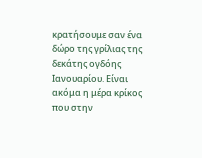κρατήσουμε σαν ένα δώρο της γρίλιας της δεκάτης ογδόης Ιανουαρίου. Είναι ακόμα η μέρα κρίκος που στην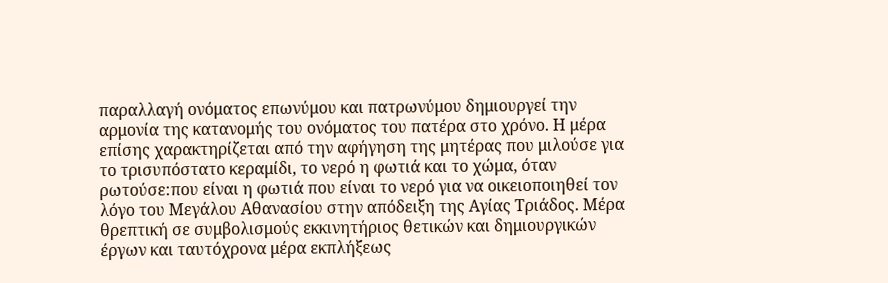παραλλαγή ονόματος επωνύμου και πατρωνύμου δημιουργεί την αρμονία της κατανομής του ονόματος του πατέρα στο χρόνο. Η μέρα επίσης χαρακτηρίζεται από την αφήγηση της μητέρας που μιλούσε για το τρισυπόστατο κεραμίδι, το νερό η φωτιά και το χώμα, όταν ρωτούσε:που είναι η φωτιά που είναι το νερό για να οικειοποιηθεί τον λόγο του Μεγάλου Αθανασίου στην απόδειξη της Αγίας Τριάδος. Μέρα θρεπτική σε συμβολισμούς εκκινητήριος θετικών και δημιουργικών έργων και ταυτόχρονα μέρα εκπλήξεως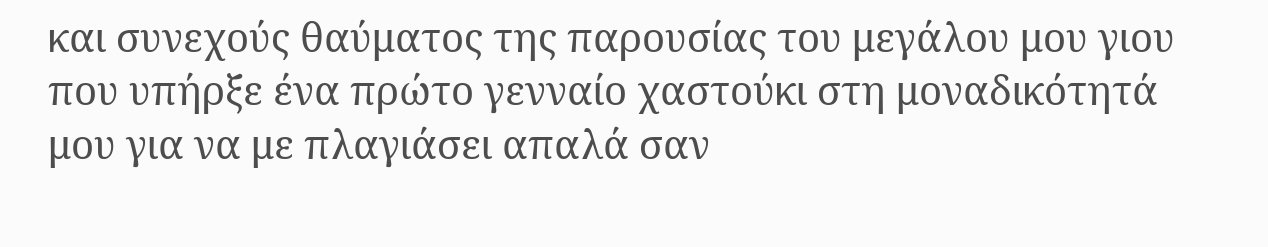και συνεχούς θαύματος της παρουσίας του μεγάλου μου γιου που υπήρξε ένα πρώτο γενναίο χαστούκι στη μοναδικότητά μου για να με πλαγιάσει απαλά σαν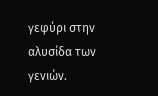γεφύρι στην αλυσίδα των γενιών.